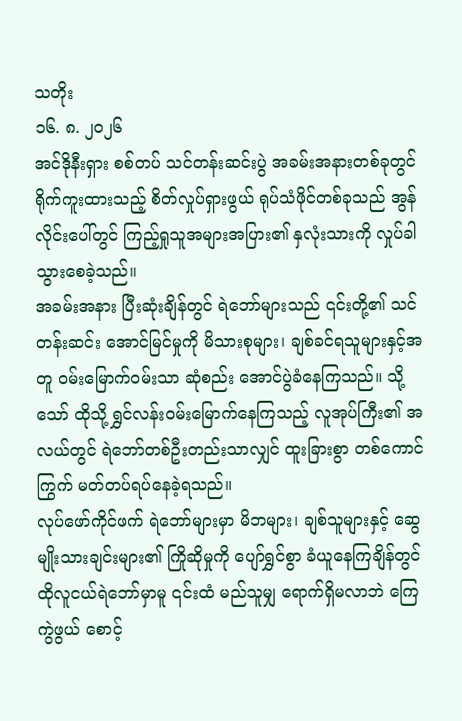သတိုး
၁၆. ၈. ၂၀၂၆
အင်ဒိုနီးရှား စစ်တပ် သင်တန်းဆင်းပွဲ အခမ်းအနားတစ်ခုတွင် ရိုက်ကူးထားသည့် စိတ်လှုပ်ရှားဖွယ် ရုပ်သံဖိုင်တစ်ခုသည် အွန်လိုင်းပေါ်တွင် ကြည့်ရှုသူအများအပြား၏ နှလုံးသားကို လှုပ်ခါသွားစေခဲ့သည်။
အခမ်းအနား ပြီးဆုံးချိန်တွင် ရဲဘော်များသည် ၎င်းတို့၏ သင်တန်းဆင်း အောင်မြင်မှုကို မိသားစုများ၊ ချစ်ခင်ရသူများနှင့်အတူ ဝမ်းမြောက်ဝမ်းသာ ဆုံစည်း အောင်ပွဲခံနေကြသည်။ သို့သော် ထိုသို့ ရွှင်လန်းဝမ်းမြောက်နေကြသည့် လူအုပ်ကြီး၏ အလယ်တွင် ရဲဘော်တစ်ဦးတည်းသာလျှင် ထူးခြားစွာ တစ်ကောင်ကြွက် မတ်တပ်ရပ်နေခဲ့ရသည်။
လုပ်ဖော်ကိုင်ဖက် ရဲဘော်များမှာ မိဘများ၊ ချစ်သူများနှင့် ဆွေမျိုးသားချင်းများ၏ ကြိုဆိုမှုကို ပျော်ရွှင်စွာ ခံယူနေကြချိန်တွင် ထိုလူငယ်ရဲဘော်မှာမူ ၎င်းထံ မည်သူမျှ ရောက်ရှိမလာဘဲ ကြေကွဲဖွယ် စောင့်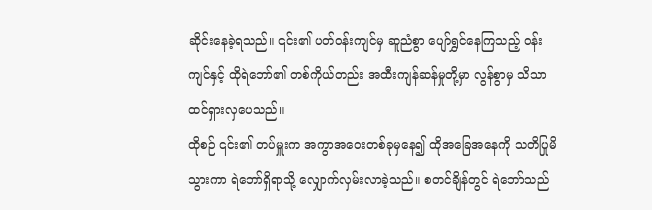ဆိုင်းနေခဲ့ရသည်။ ၎င်း၏ ပတ်ဝန်းကျင်မှ ဆူညံစွာ ပျော်ရွှင်နေကြသည့် ဝန်းကျင်နှင့် ထိုရဲဘော်၏ တစ်ကိုယ်တည်း အထီးကျန်ဆန်မှုတို့မှာ လွန်စွာမှ သိသာထင်ရှားလှပေသည်။
ထိုစဉ် ၎င်း၏ တပ်မှူးက အကွာအဝေးတစ်ခုမှနေ၍ ထိုအခြေအနေကို သတိပြုမိသွားကာ ရဲဘော်ရှိရာသို့ လျှောက်လှမ်းလာခဲ့သည်။ စတင်ချိန်တွင် ရဲဘော်သည်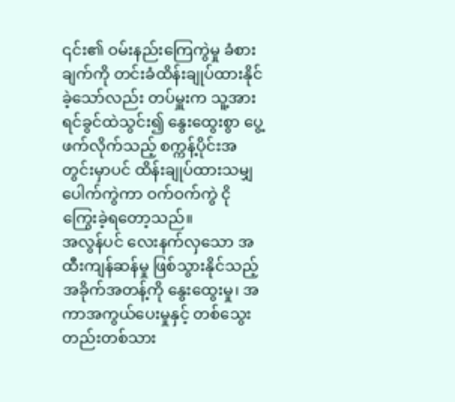၎င်း၏ ဝမ်းနည်းကြေကွဲမှု ခံစားချက်ကို တင်းခံထိန်းချုပ်ထားနိုင်ခဲ့သော်လည်း တပ်မှူးက သူ့အား ရင်ခွင်ထဲသွင်း၍ နွေးထွေးစွာ ပွေ့ဖက်လိုက်သည့် စက္ကန့်ပိုင်းအတွင်းမှာပင် ထိန်းချုပ်ထားသမျှ ပေါက်ကွဲကာ ဝက်ဝက်ကွဲ ငိုကြွေးခဲ့ရတော့သည်။
အလွန်ပင် လေးနက်လှသော အထီးကျန်ဆန်မှု ဖြစ်သွားနိုင်သည့် အခိုက်အတန့်ကို နွေးထွေးမှု၊ အကာအကွယ်ပေးမှုနှင့် တစ်သွေးတည်းတစ်သား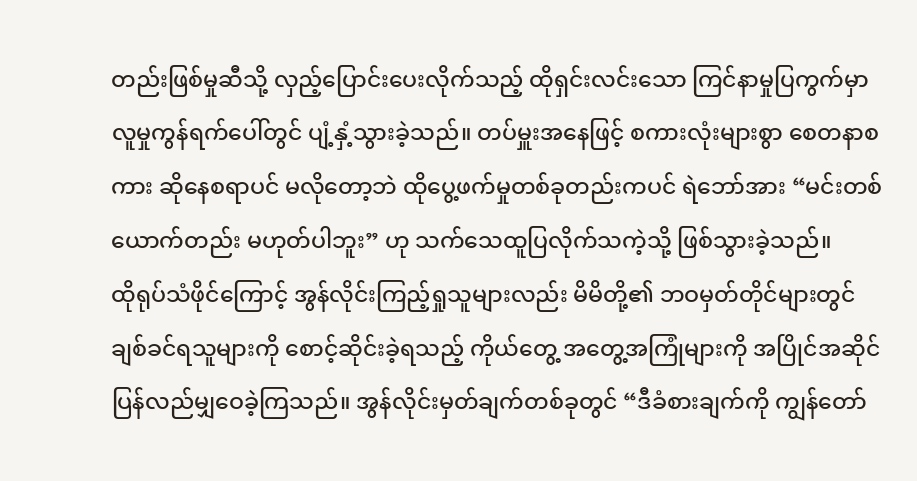တည်းဖြစ်မှုဆီသို့ လှည့်ပြောင်းပေးလိုက်သည့် ထိုရှင်းလင်းသော ကြင်နာမှုပြကွက်မှာ လူမှုကွန်ရက်ပေါ်တွင် ပျံ့နှံ့သွားခဲ့သည်။ တပ်မှူးအနေဖြင့် စကားလုံးများစွာ စေတနာစကား ဆိုနေစရာပင် မလိုတော့ဘဲ ထိုပွေ့ဖက်မှုတစ်ခုတည်းကပင် ရဲဘော်အား “မင်းတစ်ယောက်တည်း မဟုတ်ပါဘူး” ဟု သက်သေထူပြလိုက်သကဲ့သို့ ဖြစ်သွားခဲ့သည်။
ထိုရုပ်သံဖိုင်ကြောင့် အွန်လိုင်းကြည့်ရှုသူများလည်း မိမိတို့၏ ဘဝမှတ်တိုင်များတွင် ချစ်ခင်ရသူများကို စောင့်ဆိုင်းခဲ့ရသည့် ကိုယ်တွေ့ အတွေ့အကြုံများကို အပြိုင်အဆိုင် ပြန်လည်မျှဝေခဲ့ကြသည်။ အွန်လိုင်းမှတ်ချက်တစ်ခုတွင် “ဒီခံစားချက်ကို ကျွန်တော်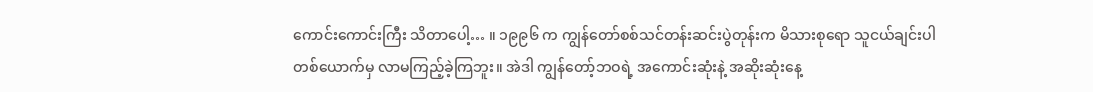ကောင်းကောင်းကြီး သိတာပေါ့… ။ ၁၉၉၆ က ကျွန်တော်စစ်သင်တန်းဆင်းပွဲတုန်းက မိသားစုရော သူငယ်ချင်းပါ တစ်ယောက်မှ လာမကြည့်ခဲ့ကြဘူး။ အဲဒါ ကျွန်တော့်ဘဝရဲ့ အကောင်းဆုံးနဲ့ အဆိုးဆုံးနေ့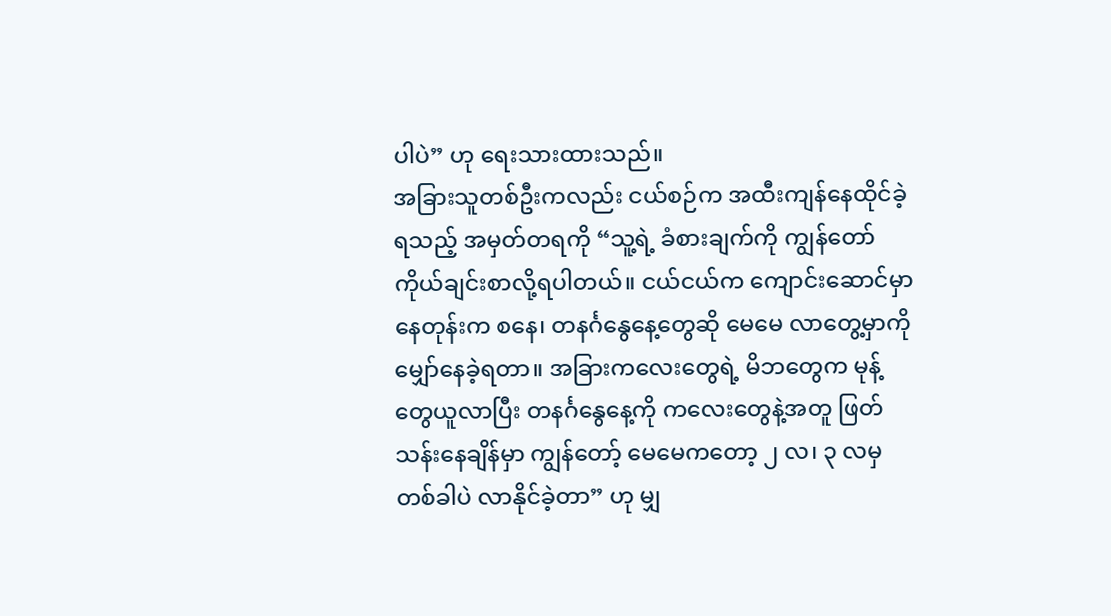ပါပဲ” ဟု ရေးသားထားသည်။
အခြားသူတစ်ဦးကလည်း ငယ်စဉ်က အထီးကျန်နေထိုင်ခဲ့ရသည့် အမှတ်တရကို “သူ့ရဲ့ ခံစားချက်ကို ကျွန်တော် ကိုယ်ချင်းစာလို့ရပါတယ်။ ငယ်ငယ်က ကျောင်းဆောင်မှာနေတုန်းက စနေ၊ တနင်္ဂနွေနေ့တွေဆို မေမေ လာတွေ့မှာကို မျှော်နေခဲ့ရတာ။ အခြားကလေးတွေရဲ့ မိဘတွေက မုန့်တွေယူလာပြီး တနင်္ဂနွေနေ့ကို ကလေးတွေနဲ့အတူ ဖြတ်သန်းနေချိန်မှာ ကျွန်တော့် မေမေကတော့ ၂ လ၊ ၃ လမှ တစ်ခါပဲ လာနိုင်ခဲ့တာ” ဟု မျှ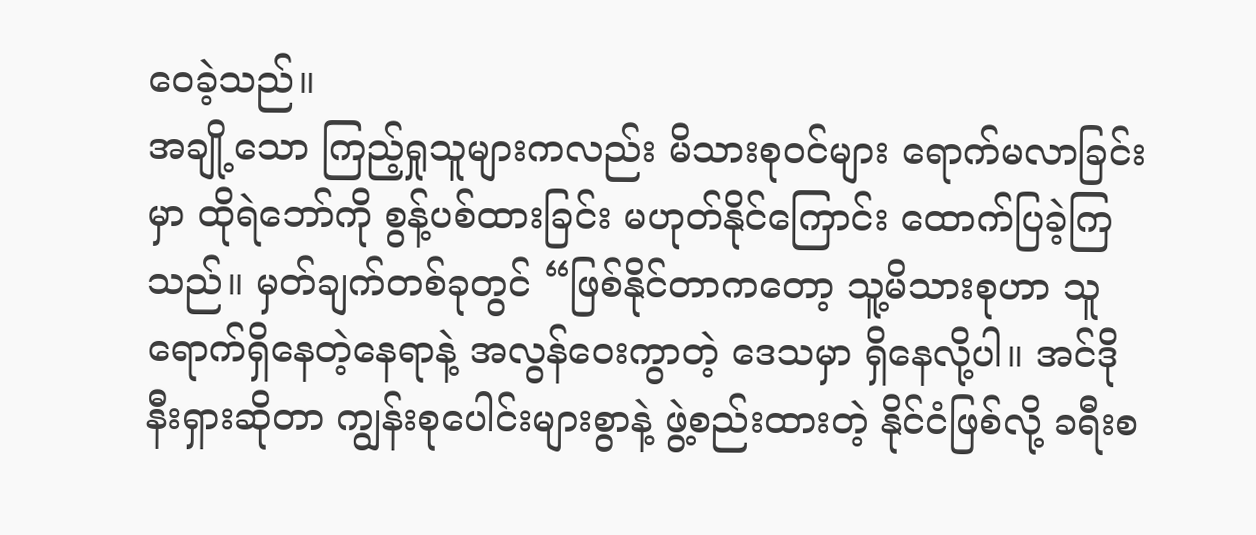ဝေခဲ့သည်။
အချို့သော ကြည့်ရှုသူများကလည်း မိသားစုဝင်များ ရောက်မလာခြင်းမှာ ထိုရဲဘော်ကို စွန့်ပစ်ထားခြင်း မဟုတ်နိုင်ကြောင်း ထောက်ပြခဲ့ကြသည်။ မှတ်ချက်တစ်ခုတွင် “ဖြစ်နိုင်တာကတော့ သူ့မိသားစုဟာ သူရောက်ရှိနေတဲ့နေရာနဲ့ အလွန်ဝေးကွာတဲ့ ဒေသမှာ ရှိနေလို့ပါ။ အင်ဒိုနီးရှားဆိုတာ ကျွန်းစုပေါင်းများစွာနဲ့ ဖွဲ့စည်းထားတဲ့ နိုင်ငံဖြစ်လို့ ခရီးစ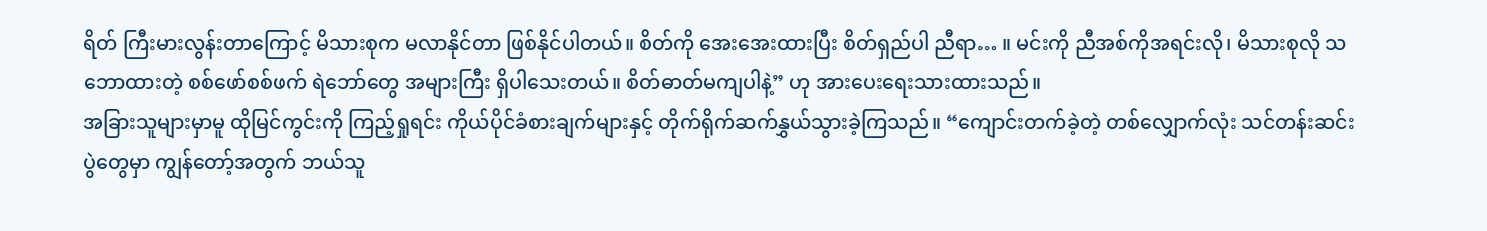ရိတ် ကြီးမားလွန်းတာကြောင့် မိသားစုက မလာနိုင်တာ ဖြစ်နိုင်ပါတယ်။ စိတ်ကို အေးအေးထားပြီး စိတ်ရှည်ပါ ညီရာ… ။ မင်းကို ညီအစ်ကိုအရင်းလို၊ မိသားစုလို သဘောထားတဲ့ စစ်ဖော်စစ်ဖက် ရဲဘော်တွေ အများကြီး ရှိပါသေးတယ်။ စိတ်ဓာတ်မကျပါနဲ့” ဟု အားပေးရေးသားထားသည်။
အခြားသူများမှာမူ ထိုမြင်ကွင်းကို ကြည့်ရှုရင်း ကိုယ်ပိုင်ခံစားချက်များနှင့် တိုက်ရိုက်ဆက်နွှယ်သွားခဲ့ကြသည်။ “ကျောင်းတက်ခဲ့တဲ့ တစ်လျှောက်လုံး သင်တန်းဆင်းပွဲတွေမှာ ကျွန်တော့်အတွက် ဘယ်သူ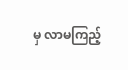မှ လာမကြည့်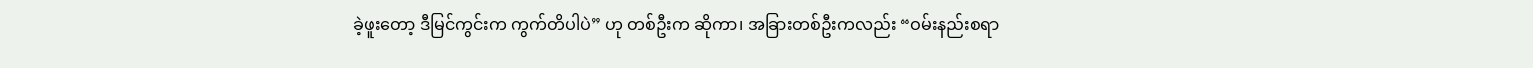ခဲ့ဖူးတော့ ဒီမြင်ကွင်းက ကွက်တိပါပဲ” ဟု တစ်ဦးက ဆိုကာ၊ အခြားတစ်ဦးကလည်း “ဝမ်းနည်းစရာ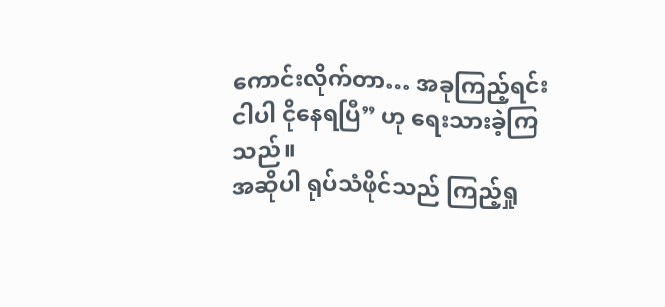ကောင်းလိုက်တာ… အခုကြည့်ရင်း ငါပါ ငိုနေရပြီ” ဟု ရေးသားခဲ့ကြသည်။
အဆိုပါ ရုပ်သံဖိုင်သည် ကြည့်ရှု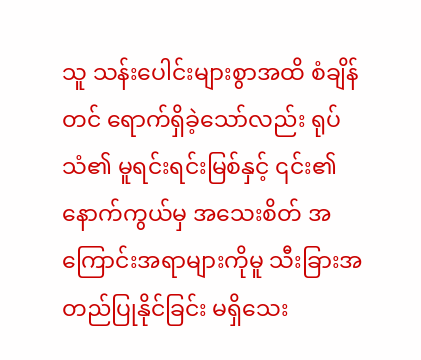သူ သန်းပေါင်းများစွာအထိ စံချိန်တင် ရောက်ရှိခဲ့သော်လည်း ရုပ်သံ၏ မူရင်းရင်းမြစ်နှင့် ၎င်း၏ နောက်ကွယ်မှ အသေးစိတ် အကြောင်းအရာများကိုမူ သီးခြားအတည်ပြုနိုင်ခြင်း မရှိသေး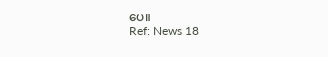ပေ။
Ref: News 18